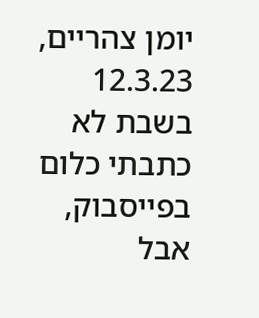יומן צהריים, 12.3.23
בשבת לא כתבתי כלום בפייסבוק, אבל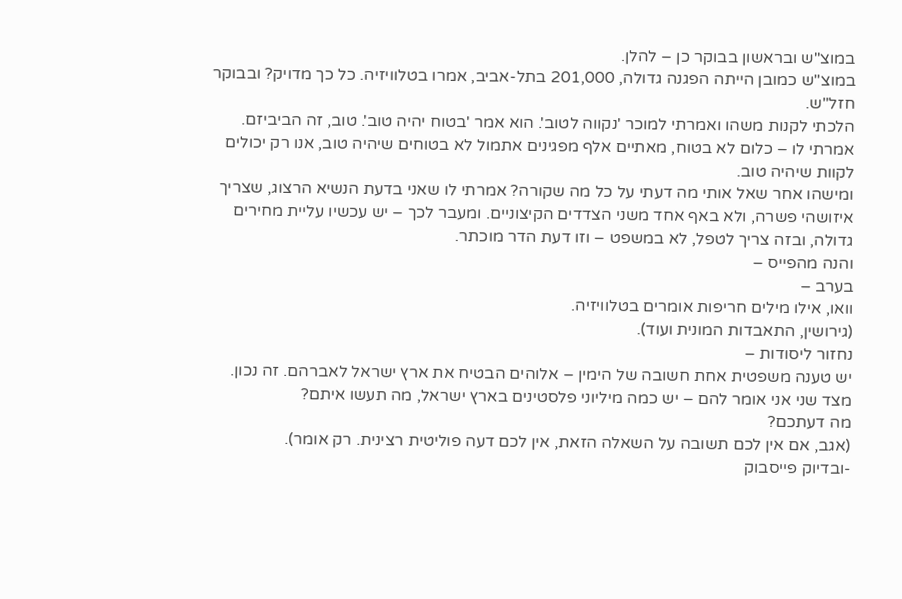במוצ"ש ובראשון בבוקר כן – להלן.
במוצ"ש כמובן הייתה הפגנה גדולה, 201,000 בתל-אביב, אמרו בטלוויזיה. כל כך מדויק? ובבוקר חזל"ש.
הלכתי לקנות משהו ואמרתי למוכר 'נקווה לטוב'. הוא אמר 'בטוח יהיה טוב'. טוב, זה הביביזם. אמרתי לו – כלום לא בטוח, מאתיים אלף מפגינים אתמול לא בטוחים שיהיה טוב, אנו רק יכולים לקוות שיהיה טוב.
ומישהו אחר שאל אותי מה דעתי על כל מה שקורה? אמרתי לו שאני בדעת הנשיא הרצוג, שצריך איזושהי פשרה, ולא באף אחד משני הצדדים הקיצוניים. ומעבר לכך – יש עכשיו עליית מחירים גדולה, ובזה צריך לטפל, לא במשפט – וזו דעת הדר מוכתר.
והנה מהפייס –
בערב –
וואו, אילו מילים חריפות אומרים בטלוויזיה.
(גירושין, התאבדות המונית ועוד).
נחזור ליסודות –
יש טענה משפטית אחת חשובה של הימין – אלוהים הבטיח את ארץ ישראל לאברהם. זה נכון.
מצד שני אני אומר להם – יש כמה מיליוני פלסטינים בארץ ישראל, מה תעשו איתם?
מה דעתכם?
(אגב, אם אין לכם תשובה על השאלה הזאת, אין לכם דעה פוליטית רצינית. רק אומר).
-ובדיוק פייסבוק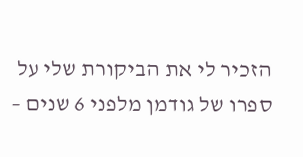הזכיר לי את הביקורת שלי על ספרו של גודמן מלפני 6 שנים –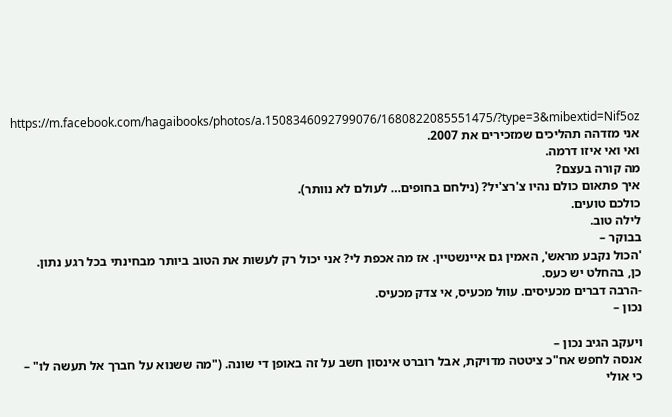https://m.facebook.com/hagaibooks/photos/a.1508346092799076/1680822085551475/?type=3&mibextid=Nif5oz
אני מזדהה תהליכים שמזכירים את 2007.
ואי ואי איזו דרמה.
מה קורה בעצם?
איך פתאום כולם נהיו צ'רצ'יל? (נילחם בחופים… לעולם לא נוותר).
כולכם טועים.
לילה טוב.
בבוקר –
'הכול נקבע מראש', האמין גם איינשטיין. אז מה אכפת לי? אני יכול רק לעשות את הטוב ביותר מבחינתי בכל רגע נתון.
כן, בהחלט יש כעס.
-הרבה דברים מכעיסים. עוול מכעיס, אי צדק מכעיס.
נכון –

ויעקב הגיב נכון –
אנסה לחפש אח"כ ציטטה מדויקת, אבל רוברט אינסון חשב על זה באופן די שונה. ("מה ששנוא על חברך אל תעשה לו" – כי אולי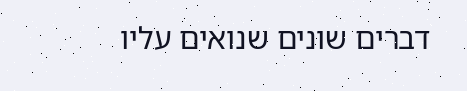דברים שונים שנואים עליו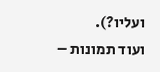ועליו?).
ועוד תמונות –